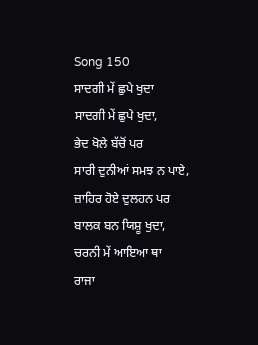Song 150
ਸਾਦਗੀ ਮੇਂ ਛੁਪੇ ਖੁਦਾ
ਸਾਦਗੀ ਮੇਂ ਛੁਪੇ ਖੁਦਾ,
ਭੇਦ ਖੋਲੇ ਬੱਚੋਂ ਪਰ
ਸਾਰੀ ਦੁਨੀਆਂ ਸਮਝ ਨ ਪਾਏ,
ਜ਼ਾਹਿਰ ਹੋਏ ਦੁਲਹਨ ਪਰ
ਬਾਲਕ ਬਨ ਯਿਸ਼ੂ ਖੁਦਾ,
ਚਰਨੀ ਮੇਂ ਆਇਆ ਥਾ
ਰਾਜਾ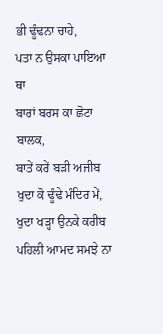ਭੀ ਢੂੰਢਨਾ ਚਾਹੇ,
ਪਤਾ ਨ ਉਸਕਾ ਪਾਇਆ ਥਾ
ਬਾਰਾਂ ਬਰਸ ਕਾ ਛੋਟਾ ਬਾਲਕ,
ਬਾਤੇਂ ਕਰੇਂ ਬੜੀ ਅਜੀਬ
ਖੁਦਾ ਕੋ ਢੂੰਢੇ ਮੰਦਿਰ ਮੇਂ,
ਖੁਦਾ ਖੜ੍ਹਾ ਉਨਕੇ ਕਰੀਬ
ਪਹਿਲੀ ਆਮਦ ਸਮਝੇ ਨਾ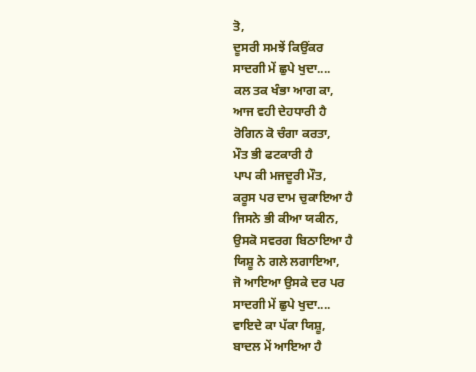ਤੋ,
ਦੂਸਰੀ ਸਮਝੇਂ ਕਿਉਂਕਰ
ਸਾਦਗੀ ਮੇਂ ਛੁਪੇ ਖੁਦਾ....
ਕਲ ਤਕ ਖੰਭਾ ਆਗ ਕਾ,
ਆਜ ਵਹੀ ਦੇਹਧਾਰੀ ਹੈ
ਰੋਗਿਨ ਕੋ ਚੰਗਾ ਕਰਤਾ,
ਮੌਤ ਭੀ ਫਟਕਾਰੀ ਹੈ
ਪਾਪ ਕੀ ਮਜਦੂਰੀ ਮੌਤ,
ਕਰੂਸ ਪਰ ਦਾਮ ਚੁਕਾਇਆ ਹੈ
ਜਿਸਨੇ ਭੀ ਕੀਆ ਯਕੀਨ,
ਉਸਕੋ ਸਵਰਗ ਬਿਠਾਇਆ ਹੈ
ਯਿਸ਼ੂ ਨੇ ਗਲੇ ਲਗਾਇਆ,
ਜੋ ਆਇਆ ਉਸਕੇ ਦਰ ਪਰ
ਸਾਦਗੀ ਮੇਂ ਛੁਪੇ ਖੁਦਾ....
ਵਾਇਦੇ ਕਾ ਪੱਕਾ ਯਿਸ਼ੂ,
ਬਾਦਲ ਮੇਂ ਆਇਆ ਹੈ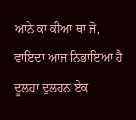ਆਨੇ ਕਾ ਕੀਆ ਥਾ ਜੋ,
ਵਾਇਦਾ ਆਜ ਨਿਭਾਇਆ ਹੈ
ਦੂਲਹਾ ਦੁਲਹਨ ਏਕ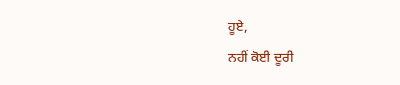ਹੂਏ,
ਨਹੀਂ ਕੋਈ ਦੂਰੀ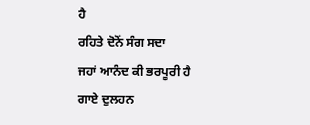ਹੈ
ਰਹਿਤੇ ਦੋਨੋਂ ਸੰਗ ਸਦਾ
ਜਹਾਂ ਆਨੰਦ ਕੀ ਭਰਪੂਰੀ ਹੈ
ਗਾਏ ਦੁਲਹਨ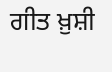ਗੀਤ ਖ਼ੁਸ਼ੀ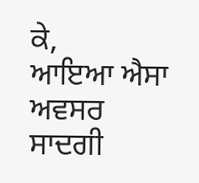ਕੇ,
ਆਇਆ ਐਸਾ ਅਵਸਰ
ਸਾਦਗੀ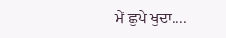ਮੇਂ ਛੁਪੇ ਖੁਦਾ....